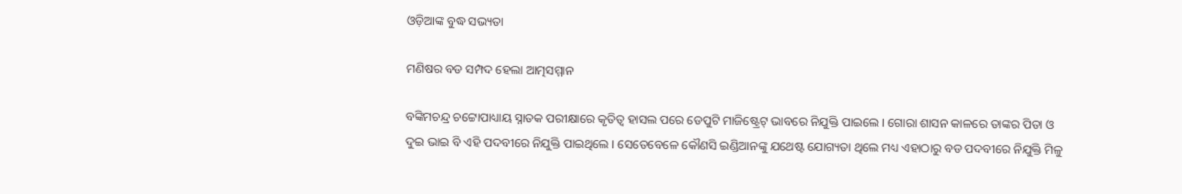ଓଡ଼ିଆଙ୍କ ବୁଦ୍ଧ ସଭ୍ୟତା

ମଣିଷର ବଡ ସମ୍ପଦ ହେଲା ଆତ୍ମସମ୍ମାନ

ବଙ୍କିମଚନ୍ଦ୍ର ଚଟ୍ଟୋପାଧ୍ୟାୟ ସ୍ନାତକ ପରୀକ୍ଷାରେ କୃତିତ୍ୱ ହାସଲ ପରେ ଡେପୁଟି ମାଜିଷ୍ଟ୍ରେଟ୍ ଭାବରେ ନିଯୁକ୍ତି ପାଇଲେ । ଗୋରା ଶାସନ କାଳରେ ତାଙ୍କର ପିତା ଓ ଦୁଇ ଭାଇ ବି ଏହି ପଦବୀରେ ନିଯୁକ୍ତି ପାଇଥିଲେ । ସେତେବେଳେ କୌଣସି ଇଣ୍ଡିଆନଙ୍କୁ ଯଥେଷ୍ଟ ଯୋଗ୍ୟତା ଥିଲେ ମଧ୍ୟ ଏହାଠାରୁ ବଡ ପଦବୀରେ ନିଯୁକ୍ତି ମିଳୁ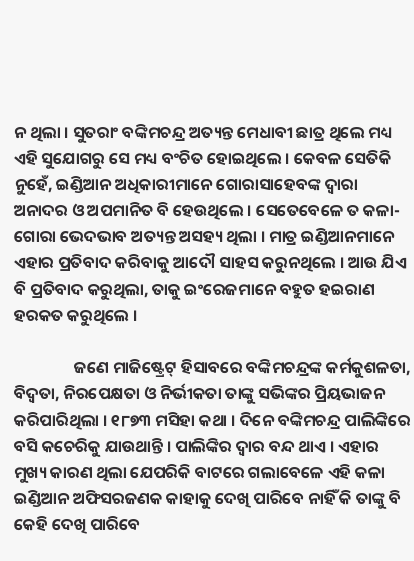ନ ଥିଲା । ସୁତରାଂ ବଙ୍କିମଚନ୍ଦ୍ର ଅତ୍ୟନ୍ତ ମେଧାବୀ ଛାତ୍ର ଥିଲେ ମଧ୍ୟ ଏହି ସୁଯୋଗରୁ ସେ ମଧ୍ୟ ବଂଚିତ ହୋଇଥିଲେ । କେବଳ ସେତିକି ନୁହେଁ, ଇଣ୍ଡିଆନ ଅଧିକାରୀମାନେ ଗୋରାସାହେବଙ୍କ ଦ୍ୱାରା ଅନାଦର ଓ ଅପମାନିତ ବି ହେଉଥିଲେ । ସେତେବେଳେ ତ କଳା-ଗୋରା ଭେଦଭାବ ଅତ୍ୟନ୍ତ ଅସହ୍ୟ ଥିଲା । ମାତ୍ର ଇଣ୍ଡିଆନମାନେ ଏହାର ପ୍ରତିବାଦ କରିବାକୁ ଆଦୌ ସାହସ କରୁନଥିଲେ । ଆଉ ଯିଏ ବି ପ୍ରତିବାଦ କରୁଥିଲା, ତାକୁ ଇଂରେଜମାନେ ବହୁତ ହଇରାଣ ହରକତ କରୁଥିଲେ ।

                ଜଣେ ମାଜିଷ୍ଟ୍ରେଟ୍ ହିସାବରେ ବଙ୍କିମଚନ୍ଦ୍ରଙ୍କ କର୍ମକୁଶଳତା, ବିଦ୍ବତା, ନିରପେକ୍ଷତା ଓ ନିର୍ଭୀକତା ତାଙ୍କୁ ସଭିଙ୍କର ପ୍ରିୟଭାଜନ କରିପାରିଥିଲା । ୧୮୭୩ ମସିହା କଥା । ଦିନେ ବଙ୍କିମଚନ୍ଦ୍ର ପାଲିଙ୍କିରେ ବସି କଚେରିକୁ ଯାଉଥାନ୍ତି । ପାଲିଙ୍କିର ଦ୍ୱାର ବନ୍ଦ ଥାଏ । ଏହାର ମୁଖ୍ୟ କାରଣ ଥିଲା ଯେପରିକି ବାଟରେ ଗଲାବେଳେ ଏହି କଳା ଇଣ୍ଡିଆନ ଅଫିସରଜଣକ କାହାକୁ ଦେଖି ପାରିବେ ନାହିଁ କି ତାଙ୍କୁ ବି କେହି ଦେଖି ପାରିବେ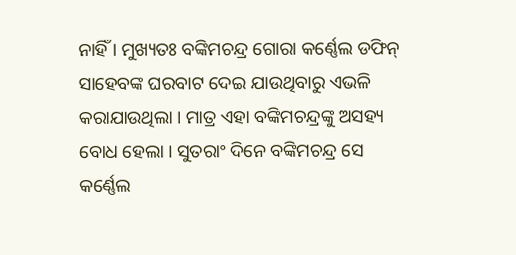ନାହିଁ । ମୁଖ୍ୟତଃ ବଙ୍କିମଚନ୍ଦ୍ର ଗୋରା କର୍ଣ୍ଣେଲ ଡଫିନ୍ ସାହେବଙ୍କ ଘରବାଟ ଦେଇ ଯାଉଥିବାରୁ ଏଭଳି କରାଯାଉଥିଲା । ମାତ୍ର ଏହା ବଙ୍କିମଚନ୍ଦ୍ରଙ୍କୁ ଅସହ୍ୟ ବୋଧ ହେଲା । ସୁତରାଂ ଦିନେ ବଙ୍କିମଚନ୍ଦ୍ର ସେ କର୍ଣ୍ଣେଲ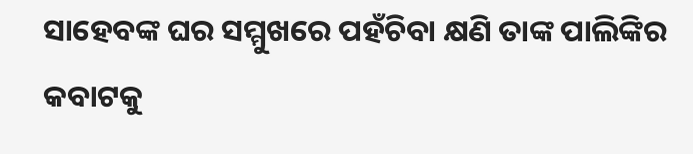ସାହେବଙ୍କ ଘର ସମ୍ମୁଖରେ ପହଁଚିବା କ୍ଷଣି ତାଙ୍କ ପାଲିଙ୍କିର କବାଟକୁ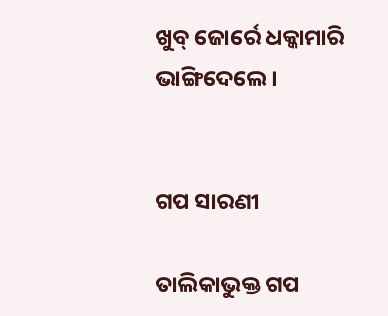ଖୁବ୍ ଜୋର୍ରେ ଧକ୍କାମାରି ଭାଙ୍ଗିଦେଲେ ।


ଗପ ସାରଣୀ

ତାଲିକାଭୁକ୍ତ ଗପ